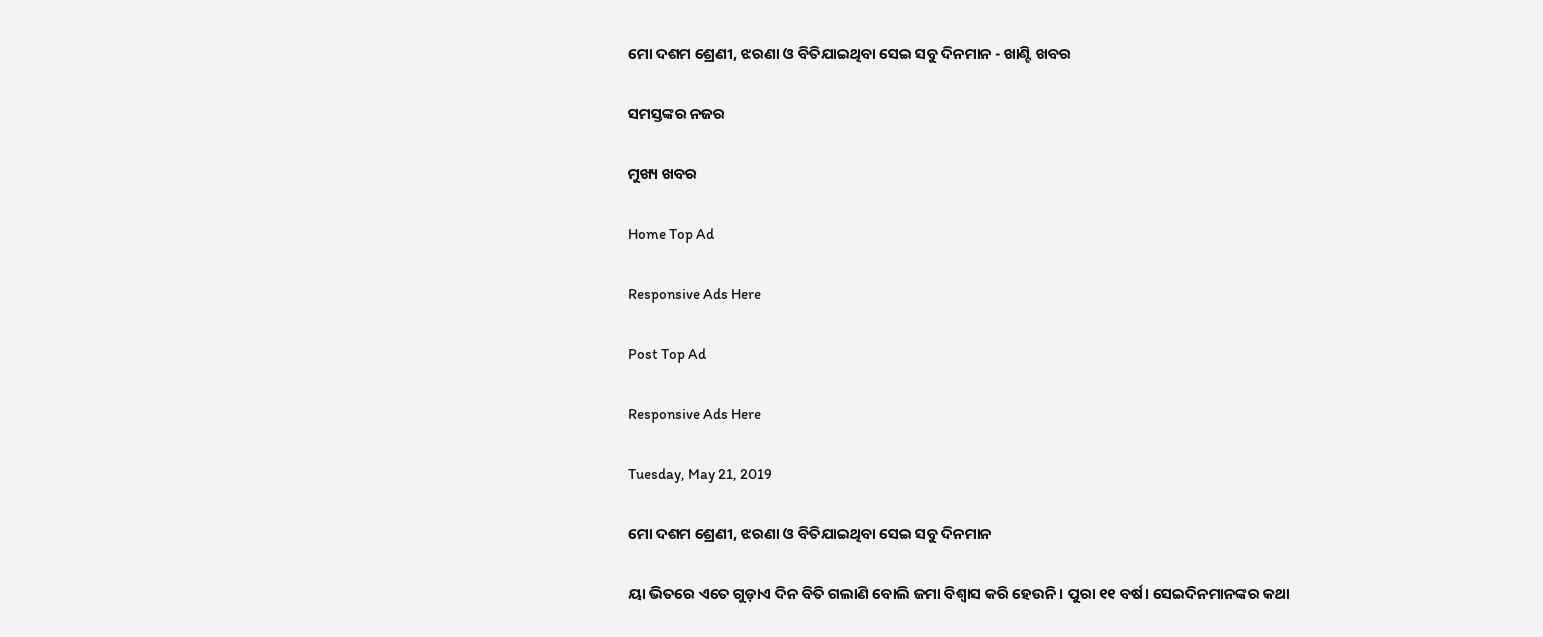ମୋ ଦଶମ ଶ୍ରେଣୀ, ଝରଣା ଓ ବିତିଯାଇଥିବା ସେଇ ସବୁ ଦିନମାନ - ଖାଣ୍ଟି ଖବର

ସମସ୍ତଙ୍କର ନଜର

ମୁଖ୍ୟ ଖବର

Home Top Ad

Responsive Ads Here

Post Top Ad

Responsive Ads Here

Tuesday, May 21, 2019

ମୋ ଦଶମ ଶ୍ରେଣୀ, ଝରଣା ଓ ବିତିଯାଇଥିବା ସେଇ ସବୁ ଦିନମାନ

ୟା ଭିତରେ ଏତେ ଗୁଡ଼ାଏ ଦିନ ବିତି ଗଲାଣି ବୋଲି ଜମା ବିଶ୍ୱାସ କରି ହେଉନି। ପୁରା ୧୧ ବର୍ଷ। ସେଇଦିନମାନଙ୍କର କଥା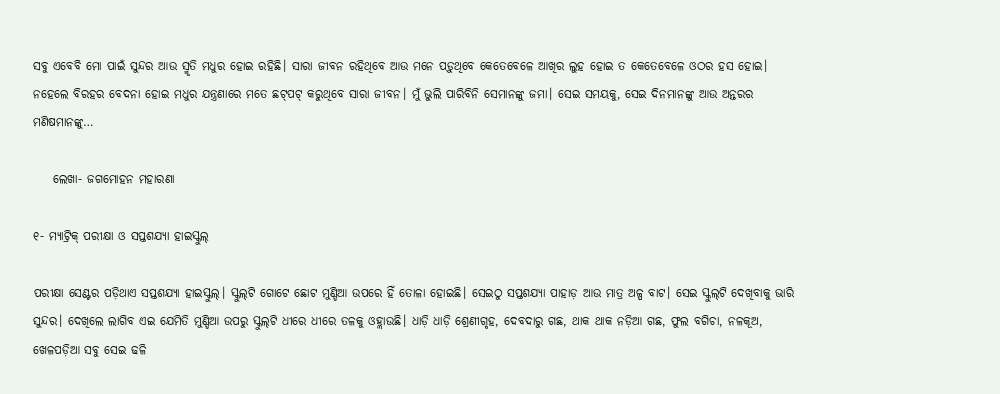ସବୁ ଏବେବି ମୋ ପାଇଁ ସୁନ୍ଦର ଆଉ ସ୍ମୃତି ମଧୁର ହୋଇ ରହିଛି। ସାରା ଜୀବନ ରହିଥିବେ ଆଉ ମନେ ପଡ଼ୁଥିବେ କେତେବେଳେ ଆଖିର ଲୁହ ହୋଇ ତ କେତେବେଳେ ଓଠର ହସ ହୋଇ। ନହେଲେ ବିରହର ବେଦନା ହୋଇ ମଧୁର ଯନ୍ତ୍ରଣାରେ ମତେ ଛଟ୍‌ପଟ୍‌ କରୁଥିବେ ସାରା ଜୀବନ। ମୁଁ ଭୁଲି ପାରିବିନି ସେମାନଙ୍କୁ ଜମା। ସେଇ ସମୟକୁ, ସେଇ ଦିନମାନଙ୍କୁ ଆଉ ଅନ୍ତରର ମଣିଷମାନଙ୍କୁ…

    ଲେଖା- ଜଗମୋହନ ମହାରଣା

୧- ମ୍ୟାଟ୍ରିକ୍ ପରୀକ୍ଷା ଓ ସପ୍ତଶଯ୍ୟା ହାଇସ୍କୁଲ୍

ପରୀକ୍ଷା ସେଣ୍ଟର ପଡ଼ିଥାଏ ସପ୍ତଶଯ୍ୟା ହାଇସ୍କୁଲ୍‌। ସ୍କୁଲ୍‌ଟି ଗୋଟେ ଛୋଟ ମୁଣ୍ଡିଆ ଉପରେ ହିଁ ତୋଳା ହୋଇଛି। ସେଇଠୁ ସପ୍ତଶଯ୍ୟା ପାହାଡ଼ ଆଉ ମାତ୍ର ଅଳ୍ପ ବାଟ। ସେଇ ସ୍କୁଲ୍‌ଟି ଦେଖିବାକୁ ଭାରି ସୁନ୍ଦର। ଦେଖିଲେ ଲାଗିବ ଏଇ ଯେମିତି ମୁଣ୍ଡିଆ ଉପରୁ ସ୍କୁଲ୍‌ଟି ଧୀରେ ଧୀରେ ତଳକୁ ଓହ୍ଲାଉଛି। ଧାଡ଼ି ଧାଡ଼ି ଶ୍ରେଣୀଗୃହ, ଦେବଦାରୁ ଗଛ, ଥାକ ଥାକ ନଡ଼ିଆ ଗଛ, ଫୁଲ ବଗିଚା, ନଳକୂଅ, ଖେଳପଡ଼ିଆ ସବୁ ସେଇ ଢଳି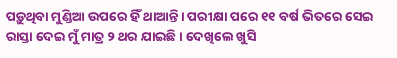ପଡ଼ୁଥିବା ମୁଣ୍ଡିଆ ଉପରେ ହିଁ ଥାଆନ୍ତି। ପରୀକ୍ଷା ପରେ ୧୧ ବର୍ଷ ଭିତରେ ସେଇ ରାସ୍ତା ଦେଇ ମୁଁ ମାତ୍ର ୨ ଥର ଯାଇଛି। ଦେଖିଲେ ଖୁସି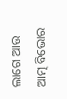ଲାଗେ ଆଉ ଆତ୍ମ ବିଭୋର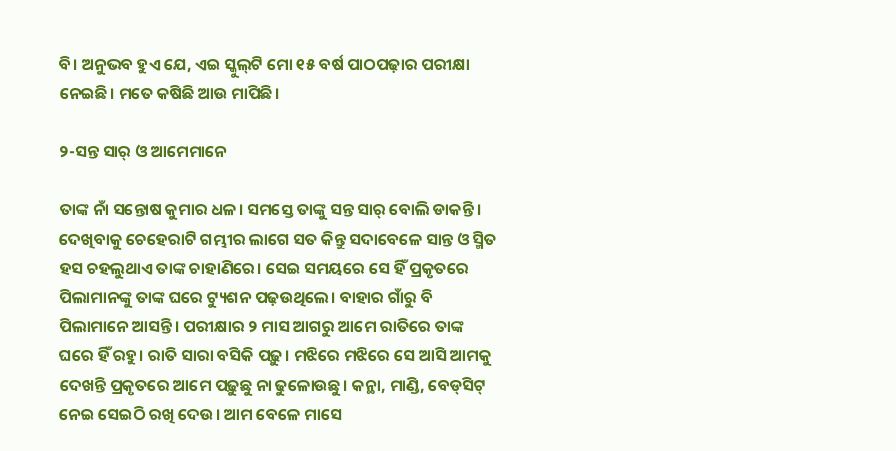ବି। ଅନୁଭବ ହୁଏ ଯେ, ଏଇ ସ୍କୁଲ୍‌ଟି ମୋ ୧୫ ବର୍ଷ ପାଠପଢ଼ାର ପରୀକ୍ଷା ନେଇଛି। ମତେ କଷିଛି ଆଉ ମାପିଛି।

୨-ସନ୍ତ ସାର୍‌ ଓ ଆମେମାନେ

ତାଙ୍କ ନାଁ ସନ୍ତୋଷ କୁମାର ଧଳ। ସମସ୍ତେ ତାଙ୍କୁ ସନ୍ତ ସାର୍ ବୋଲି ଡାକନ୍ତି। ଦେଖିବାକୁ ଚେହେରାଟି ଗମ୍ଭୀର ଲାଗେ ସତ କିନ୍ତୁ ସଦାବେଳେ ସାନ୍ତ ଓ ସ୍ମିତ ହସ ଚହଲୁଥାଏ ତାଙ୍କ ଚାହାଣିରେ। ସେଇ ସମୟରେ ସେ ହିଁ ପ୍ରକୃତରେ ପିଲାମାନଙ୍କୁ ତାଙ୍କ ଘରେ ଟ୍ୟୁଶନ ପଢ଼ଉଥିଲେ। ବାହାର ଗାଁରୁ ବି ପିଲାମାନେ ଆସନ୍ତି। ପରୀକ୍ଷାର ୨ ମାସ ଆଗରୁ ଆମେ ରାତିରେ ତାଙ୍କ ଘରେ ହିଁ ରହୁ। ରାତି ସାରା ବସିକି ପଢ଼ୁ। ମଝିରେ ମଝିରେ ସେ ଆସି ଆମକୁ ଦେଖନ୍ତି ପ୍ରକୃତରେ ଆମେ ପଢ଼ୁଛୁ ନା ଢୁଳୋଉଛୁ। କନ୍ଥା, ମାଣ୍ଡି, ବେଡ୍‌ସିଟ୍‌ ନେଇ ସେଇଠି ରଖି ଦେଉ। ଆମ ବେଳେ ମାସେ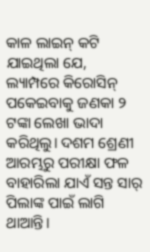କାଳ ଲାଇନ୍‌ କଟି ଯାଇଥିଲା ଯେ, ଲ୍ୟାମ୍ପରେ କିରୋସିନ୍ ପକେଇବାକୁ ଜଣକା ୨ ଟଙ୍କା ଲେଖା ଭାଦା କରିଥିଲୁ। ଦଶମ ଶ୍ରେଣୀ ଆରମ୍ଭରୁ ପରୀକ୍ଷା ଫଳ ବାହାରିଲା ଯାଏଁ ସନ୍ତ ସାର୍‌ ପିଲାଙ୍କ ପାଇଁ ଲାଗି ଥାଆନ୍ତି।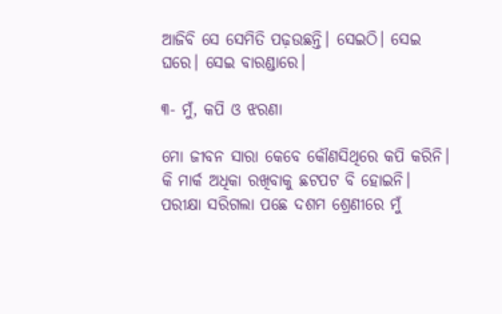ଆଜିବି ସେ ସେମିତି ପଢ଼ଉଛନ୍ତି। ସେଇଠି। ସେଇ ଘରେ। ସେଇ ବାରଣ୍ଡାରେ।

୩- ମୁଁ, କପି ଓ ଝରଣା

ମୋ ଜୀବନ ସାରା କେବେ କୌଣସିଥିରେ କପି କରିନି। କି ମାର୍କ ଅଧିକା ରଖିବାକୁ ଛଟପଟ ବି ହୋଇନି। ପରୀକ୍ଷା ସରିଗଲା ପଛେ ଦଶମ ଶ୍ରେଣୀରେ ମୁଁ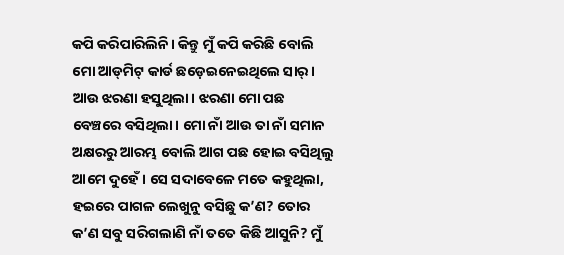କପି କରିପାରିଲିନି। କିନ୍ତୁ ମୁଁ କପି କରିଛି ବୋଲି ମୋ ଆଡ୍‌ମିଟ୍‌ କାର୍ଡ ଛଡ଼େଇନେଇଥିଲେ ସାର୍‌। ଆଉ ଝରଣା ହସୁଥିଲା। ଝରଣା ମୋ ପଛ ବେଞ୍ଚରେ ବସିଥିଲା। ମୋ ନାଁ ଆଉ ତା ନାଁ ସମାନ ଅକ୍ଷରରୁ ଆରମ୍ଭ ବୋଲି ଆଗ ପଛ ହୋଇ ବସିଥିଲୁ ଆମେ ଦୁହେଁ। ସେ ସଦାବେଳେ ମତେ କହୁଥିଲା, ହଇରେ ପାଗଳ ଲେଖୁନୁ ବସିଛୁ କ’ଣ? ତୋର କ’ଣ ସବୁ ସରିଗଲାଣି ନାଁ ତତେ କିଛି ଆସୁନି? ମୁଁ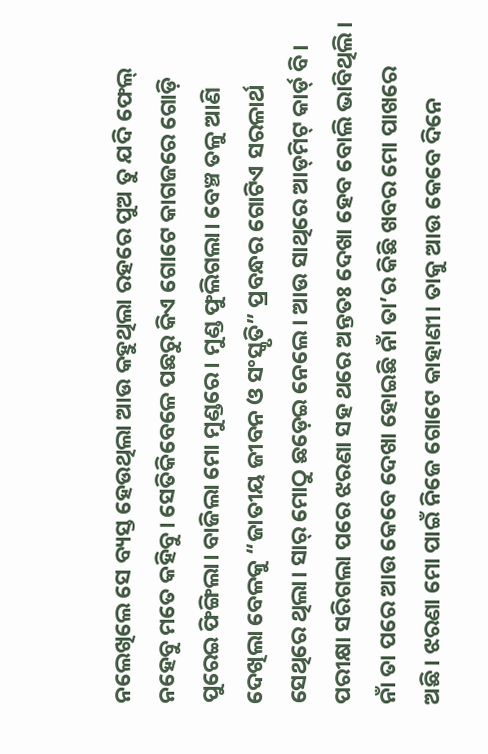ନଲେଖିଲେ ସେ ବ୍ୟସ୍ତ ହେଉଥିଲା ଆଉ କହୁଥିଲା ରହରେ ପୁଅ ତୁ ଯଦି ଫେଲ୍‌ ନହେବୁ ମତେ କହିବୁ। ସେତିକିବେଳେ ପଛରୁ କିଏ ଗୋଟେ କାଗଜରେ ଗୋଡ଼ି ପୁରେଇ ଫିଙ୍ଗିଲା। ବାଜିଲା ମୋ ମୁଣ୍ଡରେ। ମୁଣ୍ଡ ଫୁଲିଗଲା। ବେଞ୍ଚ ତଳୁ ଆଣି ଦେଖିଲା ବେଳକୁ “ଜାତୀୟ ଜୀବନ ଓ ସଂସ୍କୃତି” ପ୍ରବନ୍ଧର ଗୋଟିଏ ସରଳାର୍ଥ ସେଥିରେ ଥିଲା। ସାର୍‌ ମୋଠୁ ଛଡ଼େଇ ନେଲେ। ଆଉ ସାଥିରେ ଆଡ୍‌ମିଟ୍‌ କାର୍ଡ୍ ବି।
ପରୀକ୍ଷା ସରିଗଲା ପରେ ଝରଣା ସହ ଥରେ ଅନ୍ତତଃ ଦେଖା ହେବ ବୋଲି ଭାବିଥିଲି। ନାଁ ତା ପରେ ଆଉ କେବେ ଦେଖା ହୋଇଛି ନାଁ ତା’ର କିଛି ଖବର ମୋ ପାଖରେ ଅଛି। ଝରଣା ମୋ ପାଇଁ ନିଜେ ଗୋଟେ କାହାଣୀ। ତାକୁ ଆଉ କେବେ ଦିନେ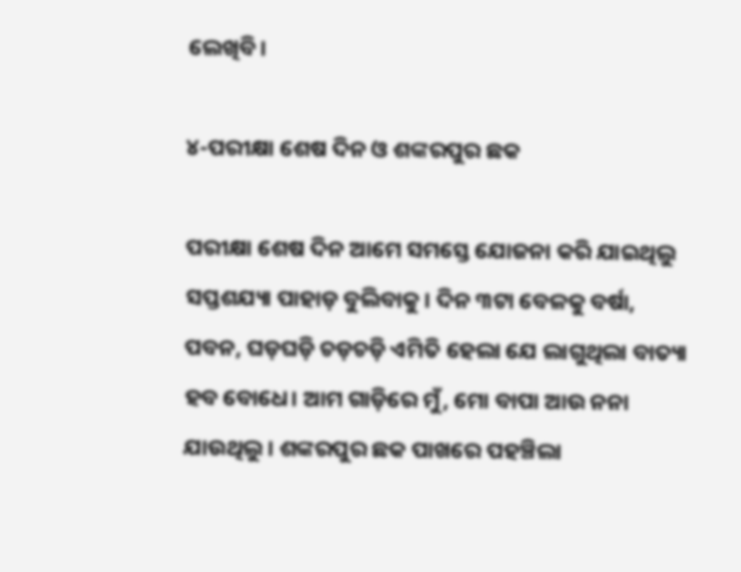ଲେଖିବି।

୪-ପରୀକ୍ଷା ଶେଷ ଦିନ ଓ ଶଙ୍କରପୁର ଛକ

ପରୀକ୍ଷା ଶେଷ ଦିନ ଆମେ ସମସ୍ତେ ଯୋଜନା କରି ଯାଇଥିଲୁ ସପ୍ତଶଯ୍ୟା ପାହାଡ଼ ବୁଲିବାକୁ। ଦିନ ୩ଟା ବେଳକୁ ବର୍ଷା, ପବନ, ଘଡ଼ଘଡ଼ି ଚଡ଼ଚଡ଼ି ଏମିତି ହେଲା ଯେ ଲାଗୁଥିଲା ବାତ୍ୟା ହବ ବୋଧେ। ଆମ ଗାଡ଼ିରେ ମୁଁ, ମୋ ବାପା ଆଉ ନନା ଯାଉଥିଲୁ। ଶଙ୍କରପୁର ଛକ ପାଖରେ ପହଞ୍ଚିଲା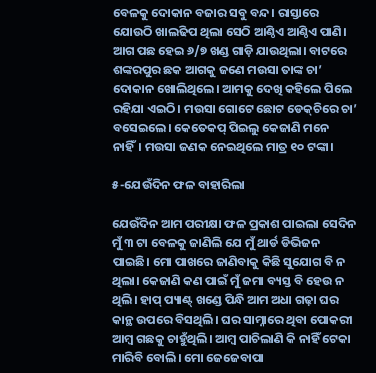ବେଳକୁ ଦୋକାନ ବଜାର ସବୁ ବନ୍ଦ। ରାସ୍ତାରେ ଯୋଉଠି ଖାଲଢିପ ଥିଲା ସେଠି ଆଣ୍ଠିଏ ଆଣ୍ଠିଏ ପାଣି। ଆଗ ପଛ ହେଇ ୬/୭ ଖଣ୍ଡ ଗାଡ଼ି ଯାଉଥିଲା। ବାଟରେ ଶଙ୍କରପୁର ଛକ ଆଗକୁ ଜଣେ ମଉସା ତାଙ୍କ ଚା’ ଦୋକାନ ଖୋଲିଥିଲେ। ଆମକୁ ଦେଖି କହିଲେ ପିଲେ ରହିଯା ଏଇଠି। ମଉସା ଗୋଟେ ଛୋଟ ଡେକ୍‌ଚିରେ ଚା’ ବସେଇଲେ। କେତେକପ୍ ପିଇଲୁ କେଜାଣି ମନେ ନାହିଁ। ମଉସା ଜଣକ ନେଇଥିଲେ ମାତ୍ର ୧୦ ଟଙ୍କା।

୫-ଯେଉଁଦିନ ଫଳ ବାହାରିଲା

ଯେଉଁଦିନ ଆମ ପରୀକ୍ଷା ଫଳ ପ୍ରକାଶ ପାଇଲା ସେଦିନ ମୁଁ ୩ ଟା ବେଳକୁ ଜାଣିଲି ଯେ ମୁଁ ଥାର୍ଡ ଡିଭିଜନ ପାଇଛି। ମୋ ପାଖରେ ଜାଣିବାକୁ କିଛି ସୁଯୋଗ ବି ନ ଥିଲା। କେଜାଣି କଣ ପାଇଁ ମୁଁ ଜମା ବ୍ୟସ୍ତ ବି ହେଉ ନ ଥିଲି। ହାପ୍‌ ପ୍ୟାଣ୍ଟ୍ ଖଣ୍ଡେ ପିନ୍ଧି ଆମ ଅଧା ଗଢ଼ା ଘର କାନ୍ଥ ଉପରେ ବିସଥିଲି। ଘର ସାମ୍ନାରେ ଥିବା ପୋକରୀ ଆମ୍ବ ଗଛକୁ ଚାହୁଁଥିଲି। ଆମ୍ବ ପାଚିଲାଣି କି ନାହିଁ ଟେକା ମାରିବି ବୋଲି। ମୋ ଜେଜେବାପା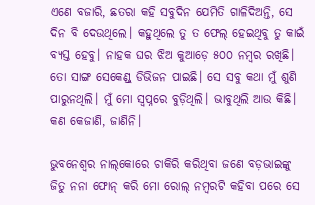ଏଣେ ବଜାରି, ଛତରା କହି ସବୁଦିନ ଯେମିତି ଗାଳିଦିଅନ୍ତି, ସେ ଦିନ ବି ଦେଉଥିଲେ। କହୁଥିଲେ ତୁ ତ ଫେଲ୍‌ ହେଇଥିବୁ ତୁ କାଇଁ ବ୍ୟସ୍ତ ହେବୁ। ନାହକ ଘର ଝିଅ କୁଆଡ଼େ ୫୦୦ ନମ୍ବର ରଖିଛି। ତୋ ସାଙ୍ଗ ସେକେଣ୍ଡ୍ ଡିଭିଜନ ପାଇଛି। ସେ ସବୁ କଥା ମୁଁ ଶୁଣି ପାରୁନଥିଲି। ମୁଁ ମୋ ସ୍ୱପ୍ନରେ ବୁଡ଼ିଥିଲି। ଭାବୁଥିଲି ଆଉ କିଛି। କଣ କେଜାଣି, ଜାଣିନି।

ଭୁବନେଶ୍ୱର ନାଲ୍‌କୋରେ ଚାକିରି କରିଥିବା ଜଣେ ବଡ଼ଭାଇଙ୍କୁ ଜିତୁ ନନା ଫୋନ୍‌ କରି ମୋ ରୋଲ୍‌ ନମ୍ବରଟି କହିବା ପରେ ସେ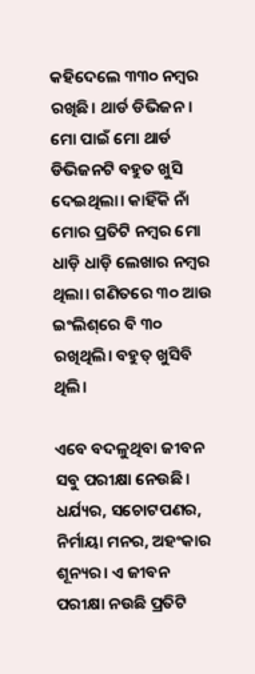କହିଦେଲେ ୩୩୦ ନମ୍ବର ରଖିଛି। ଥାର୍ଡ ଡିଭିଜନ। ମୋ ପାଇଁ ମୋ ଥାର୍ଡ ଡିଭିଜନଟି ବହୁତ ଖୁସି ଦେଇଥିଲା। କାହିଁକି ନାଁ ମୋର ପ୍ରତିଟି ନମ୍ବର ମୋ ଧାଡ଼ି ଧାଡ଼ି ଲେଖାର ନମ୍ବର ଥିଲା। ଗଣିତରେ ୩୦ ଆଉ ଇଂଲିଶ୍‌ରେ ବି ୩୦ ରଖିଥିଲି। ବହୁତ୍‌ ଖୁସିବି ଥିଲି।

ଏବେ ବଦଳୁଥିବା ଜୀବନ ସବୁ ପରୀକ୍ଷା ନେଉଛି। ଧର୍ଯ୍ୟର, ସଚୋଟପଣର, ନିର୍ମାୟା ମନର, ଅହଂକାର ଶୂନ୍ୟର। ଏ ଜୀବନ ପରୀକ୍ଷା ନଉଛି ପ୍ରତିଟି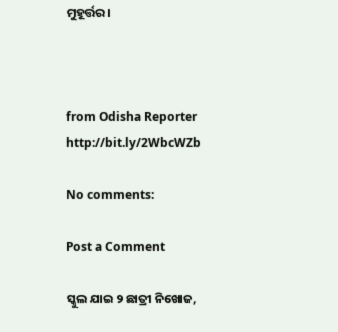ମୁହୂର୍ତ୍ତର।



from Odisha Reporter http://bit.ly/2WbcWZb

No comments:

Post a Comment

ସ୍କୁଲ ଯାଇ ୨ ଛାତ୍ରୀ ନିଖୋଜ,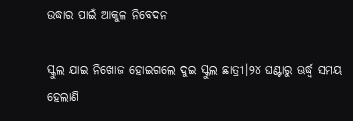ଉଦ୍ଧାର ପାଇଁ ଆକୁଳ ନିବେଦନ

ସ୍କୁଲ ଯାଇ ନିଖୋଜ ହୋଇଗଲେ ଦୁଇ ସ୍କୁଲ ଛାତ୍ରୀ।୨୪ ଘଣ୍ଟାରୁ ଊର୍ଦ୍ଧ୍ୱ ସମୟ ହେଲାଣି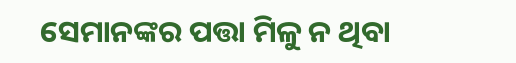ସେମାନଙ୍କର ପତ୍ତା ମିଳୁ ନ ଥିବା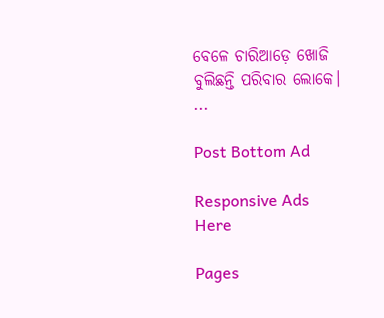ବେଳେ ଚାରିଆଡ଼େ ଖୋଜି ବୁଲିଛନ୍ତି ପରିବାର ଲୋକେ। ...

Post Bottom Ad

Responsive Ads Here

Pages